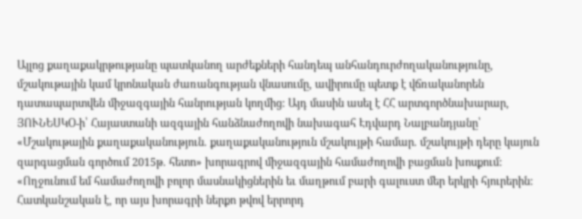Այլոց քաղաքակրթությանը պատկանող արժեքների հանդեպ անհանդուրժողականությունը, մշակութային կամ կրոնական ժառանգության վնասումը, ավիրումը պետք է վճռականորեն դատապարտվեն միջազգային հանրության կողմից: Այդ մասին ասել է ՀՀ արտգործնախարար, ՅՈՒՆԵՍԿՕ-ի՝ Հայաստանի ազգային հանձնաժողովի նախագահ Էդվարդ Նալբանդյանը՝ «Մշակութային քաղաքականություն. քաղաքականություն մշակույթի համար. մշակույթի դերը կայուն զարգացման գործում 2015թ. հետո» խորագրով միջազգային համաժողովի բացման խոսքում:
«Ողջունում եմ համաժողովի բոլոր մասնակիցներին եւ մաղթում բարի գալուստ մեր երկրի հյուրերին: Հատկանշական է, որ այս խորագրի ներքո թվով երրորդ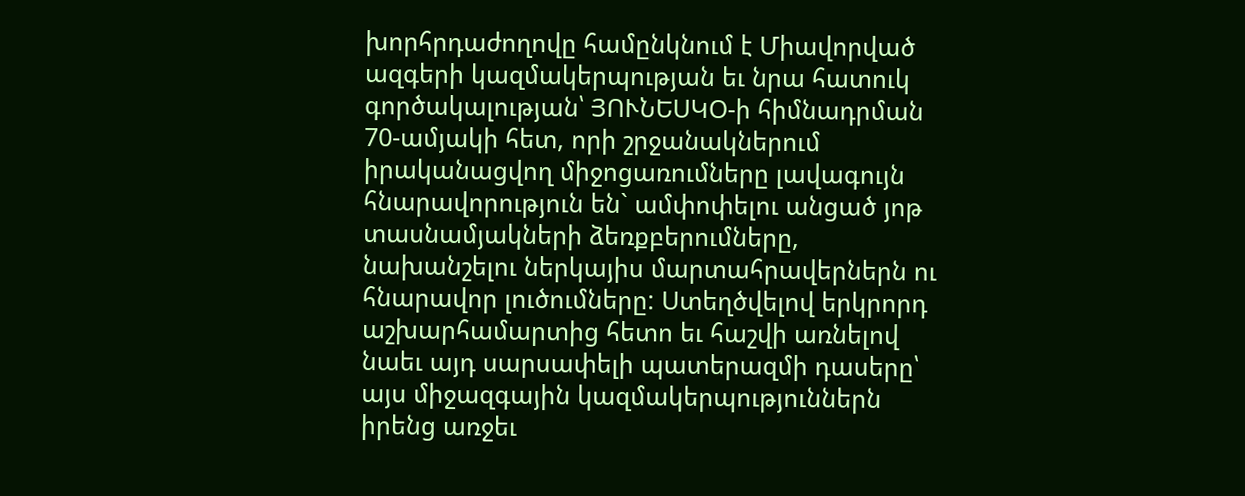խորհրդաժողովը համընկնում է Միավորված ազգերի կազմակերպության եւ նրա հատուկ գործակալության՝ ՅՈՒՆԵՍԿՕ-ի հիմնադրման 70-ամյակի հետ, որի շրջանակներում իրականացվող միջոցառումները լավագույն հնարավորություն են` ամփոփելու անցած յոթ տասնամյակների ձեռքբերումները, նախանշելու ներկայիս մարտահրավերներն ու հնարավոր լուծումները: Ստեղծվելով երկրորդ աշխարհամարտից հետո եւ հաշվի առնելով նաեւ այդ սարսափելի պատերազմի դասերը՝ այս միջազգային կազմակերպություններն իրենց առջեւ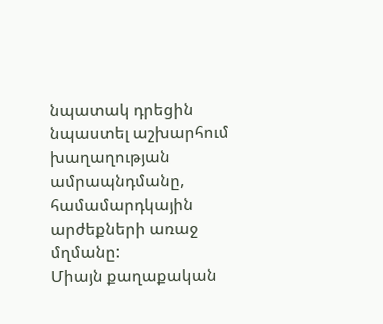նպատակ դրեցին նպաստել աշխարհում խաղաղության ամրապնդմանը, համամարդկային արժեքների առաջ մղմանը:
Միայն քաղաքական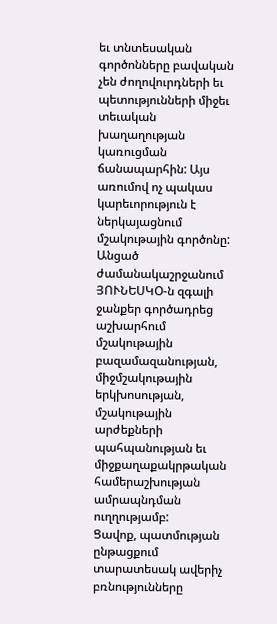եւ տնտեսական գործոնները բավական չեն ժողովուրդների եւ պետությունների միջեւ տեւական խաղաղության կառուցման ճանապարհին: Այս առումով ոչ պակաս կարեւորություն է ներկայացնում մշակութային գործոնը: Անցած ժամանակաշրջանում ՅՈՒՆԵՍԿՕ-ն զգալի ջանքեր գործադրեց աշխարհում մշակութային բազամազանության, միջմշակութային երկխոսության, մշակութային արժեքների պահպանության եւ միջքաղաքակրթական համերաշխության ամրապնդման ուղղությամբ:
Ցավոք, պատմության ընթացքում տարատեսակ ավերիչ բռնությունները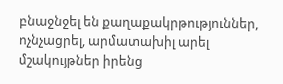բնաջնջել են քաղաքակրթություններ, ոչնչացրել, արմատախիլ արել մշակույթներ իրենց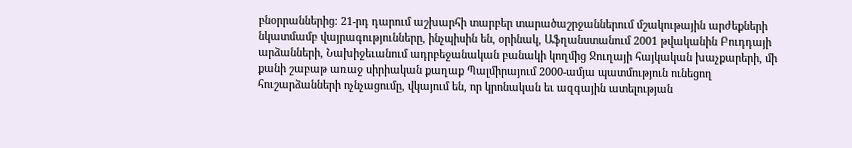բնօրրաններից։ 21-րդ դարում աշխարհի տարբեր տարածաշրջաններում մշակութային արժեքների նկատմամբ վայրագությունները, ինչպիսին են, օրինակ, Աֆղանստանում 2001 թվականին Բուդդայի արձանների, Նախիջեւանում ադրբեջանական բանակի կողմից Ջուղայի հայկական խաչքարերի, մի քանի շաբաթ առաջ սիրիական քաղաք Պալմիրայում 2000-ամյա պատմություն ունեցող հուշարձանների ոչնչացումը, վկայում են, որ կրոնական եւ ազգային ատելության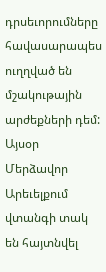դրսեւորումները հավասարապես ուղղված են մշակութային արժեքների դեմ: Այսօր Մերձավոր Արեւելքում վտանգի տակ են հայտնվել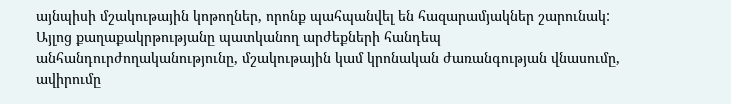այնպիսի մշակութային կոթողներ, որոնք պահպանվել են հազարամյակներ շարունակ:
Այլոց քաղաքակրթությանը պատկանող արժեքների հանդեպ անհանդուրժողականությունը, մշակութային կամ կրոնական ժառանգության վնասումը, ավիրումը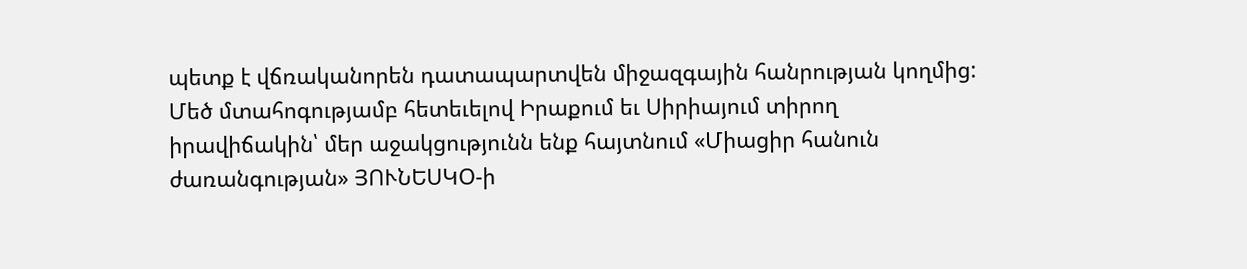պետք է վճռականորեն դատապարտվեն միջազգային հանրության կողմից: Մեծ մտահոգությամբ հետեւելով Իրաքում եւ Սիրիայում տիրող իրավիճակին՝ մեր աջակցությունն ենք հայտնում «Միացիր հանուն ժառանգության» ՅՈՒՆԵՍԿՕ-ի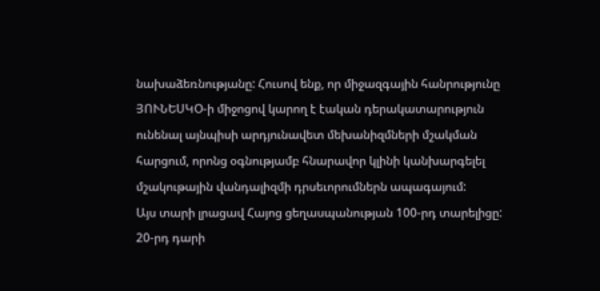նախաձեռնությանը: Հուսով ենք, որ միջազգային հանրությունը ՅՈՒՆԵՍԿՕ-ի միջոցով կարող է էական դերակատարություն ունենալ այնպիսի արդյունավետ մեխանիզմների մշակման հարցում, որոնց օգնությամբ հնարավոր կլինի կանխարգելել մշակութային վանդալիզմի դրսեւորումներն ապագայում:
Այս տարի լրացավ Հայոց ցեղասպանության 100-րդ տարելիցը: 20-րդ դարի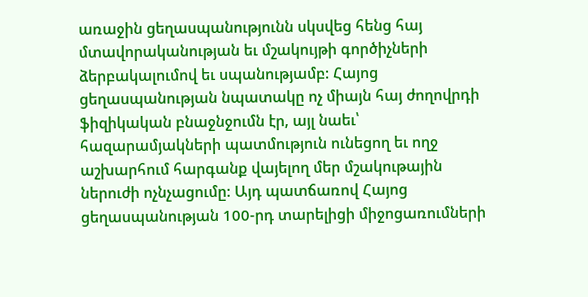առաջին ցեղասպանությունն սկսվեց հենց հայ մտավորականության եւ մշակույթի գործիչների ձերբակալումով եւ սպանությամբ: Հայոց ցեղասպանության նպատակը ոչ միայն հայ ժողովրդի ֆիզիկական բնաջնջումն էր, այլ նաեւ՝ հազարամյակների պատմություն ունեցող եւ ողջ աշխարհում հարգանք վայելող մեր մշակութային ներուժի ոչնչացումը: Այդ պատճառով Հայոց ցեղասպանության 100-րդ տարելիցի միջոցառումների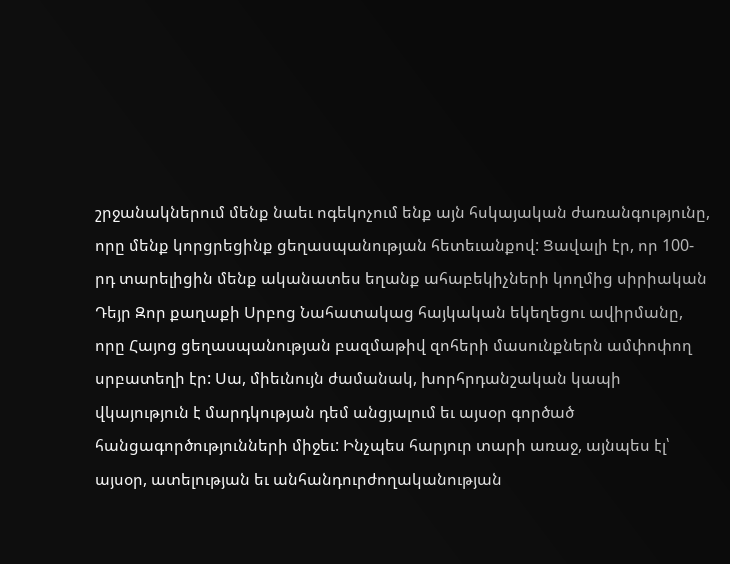շրջանակներում մենք նաեւ ոգեկոչում ենք այն հսկայական ժառանգությունը, որը մենք կորցրեցինք ցեղասպանության հետեւանքով: Ցավալի էր, որ 100-րդ տարելիցին մենք ականատես եղանք ահաբեկիչների կողմից սիրիական Դեյր Զոր քաղաքի Սրբոց Նահատակաց հայկական եկեղեցու ավիրմանը, որը Հայոց ցեղասպանության բազմաթիվ զոհերի մասունքներն ամփոփող սրբատեղի էր: Սա, միեւնույն ժամանակ, խորհրդանշական կապի վկայություն է մարդկության դեմ անցյալում եւ այսօր գործած հանցագործությունների միջեւ: Ինչպես հարյուր տարի առաջ, այնպես էլ՝ այսօր, ատելության եւ անհանդուրժողականության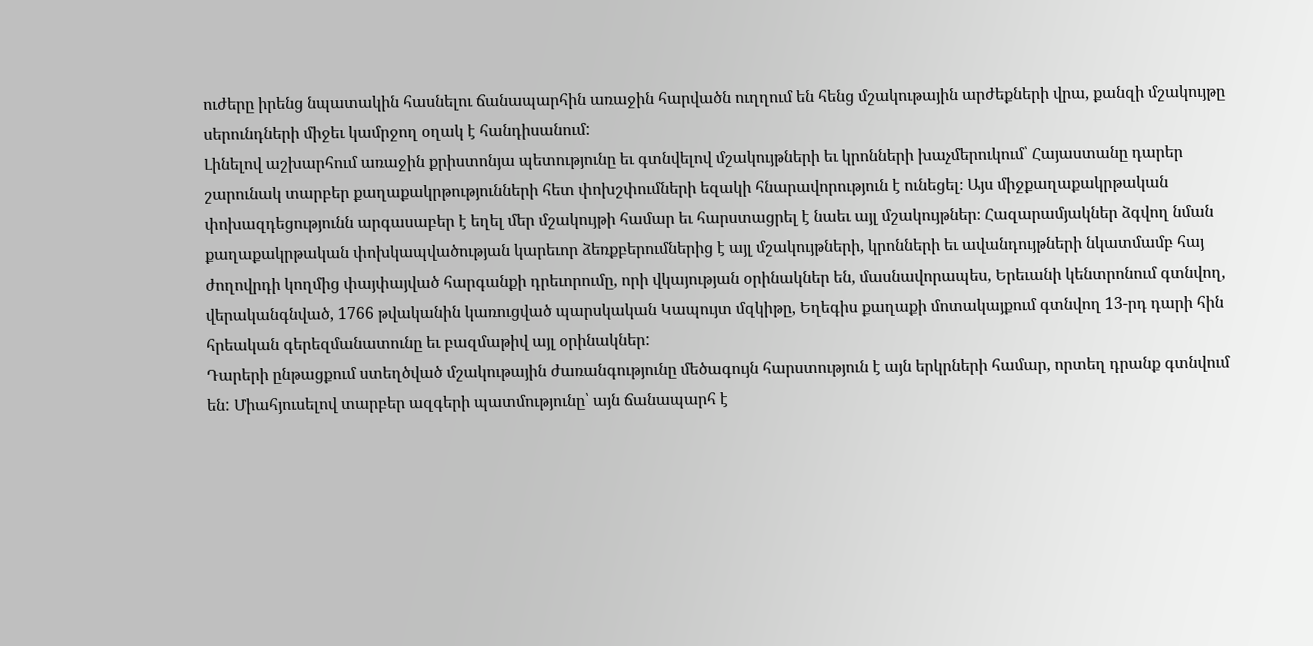ուժերը իրենց նպատակին հասնելու ճանապարհին առաջին հարվածն ուղղում են հենց մշակութային արժեքների վրա, քանզի մշակույթը սերունդների միջեւ կամրջող օղակ է հանդիսանում:
Լինելով աշխարհում առաջին քրիստոնյա պետությունը եւ գտնվելով մշակույթների եւ կրոնների խաչմերուկում՝ Հայաստանը դարեր շարունակ տարբեր քաղաքակրթությունների հետ փոխշփումների եզակի հնարավորություն է ունեցել։ Այս միջքաղաքակրթական փոխազդեցությունն արգասաբեր է եղել մեր մշակույթի համար եւ հարստացրել է նաեւ այլ մշակույթներ։ Հազարամյակներ ձգվող նման քաղաքակրթական փոխկապվածության կարեւոր ձեռքբերումներից է այլ մշակույթների, կրոնների եւ ավանդույթների նկատմամբ հայ ժողովրդի կողմից փայփայված հարգանքի դրեւորումը, որի վկայության օրինակներ են, մասնավորապես, Երեւանի կենտրոնում գտնվող, վերականգնված, 1766 թվականին կառուցված պարսկական Կապույտ մզկիթը, Եղեգիս քաղաքի մոտակայքում գտնվող 13-րդ դարի հին հրեական գերեզմանատունը եւ բազմաթիվ այլ օրինակներ:
Դարերի ընթացքում ստեղծված մշակութային ժառանգությունը մեծագույն հարստություն է այն երկրների համար, որտեղ դրանք գտնվում են: Միահյուսելով տարբեր ազգերի պատմությունը՝ այն ճանապարհ է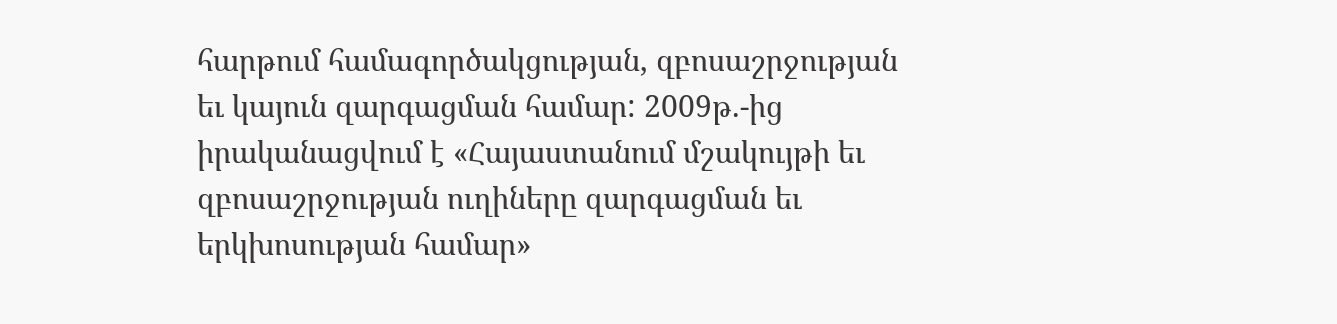հարթում համագործակցության, զբոսաշրջության եւ կայուն զարգացման համար: 2009թ.-ից իրականացվում է «Հայաստանում մշակույթի եւ զբոսաշրջության ուղիները զարգացման եւ երկխոսության համար»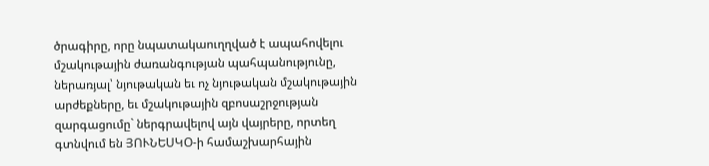ծրագիրը, որը նպատակաուղղված է ապահովելու մշակութային ժառանգության պահպանությունը, ներառյալ՝ նյութական եւ ոչ նյութական մշակութային արժեքները, եւ մշակութային զբոսաշրջության զարգացումը` ներգրավելով այն վայրերը, որտեղ գտնվում են ՅՈՒՆԵՍԿՕ-ի համաշխարհային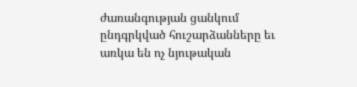ժառանգության ցանկում ընդգրկված հուշարձանները եւ առկա են ոչ նյութական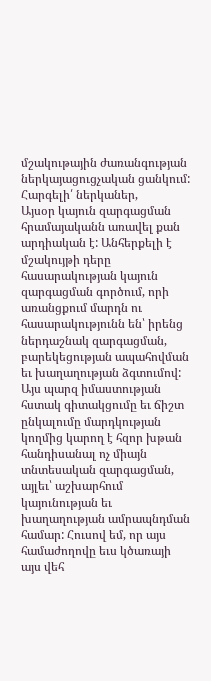մշակութային ժառանգության ներկայացուցչական ցանկում:
Հարգելի՛ ներկաներ,
Այսօր կայուն զարգացման հրամայականն առավել քան արդիական է: Անհերքելի է մշակույթի դերը հասարակության կայուն զարգացման գործում, որի առանցքում մարդն ու հասարակությունն են՝ իրենց ներդաշնակ զարգացման, բարեկեցության ապահովման եւ խաղաղության ձգտումով: Այս պարզ իմաստության հստակ գիտակցումը եւ ճիշտ ընկալումը մարդկության կողմից կարող է հզոր խթան հանդիսանալ ոչ միայն տնտեսական զարգացման, այլեւ՝ աշխարհում կայունության եւ խաղաղության ամրապնդման համար: Հուսով եմ, որ այս համաժողովը եւս կծառայի այս վեհ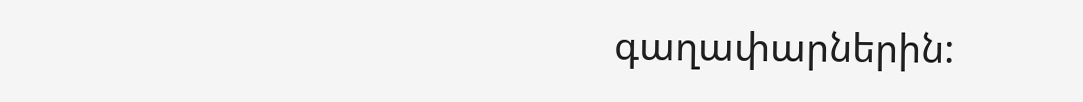գաղափարներին: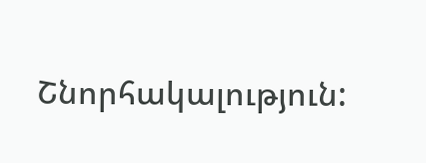Շնորհակալություն: